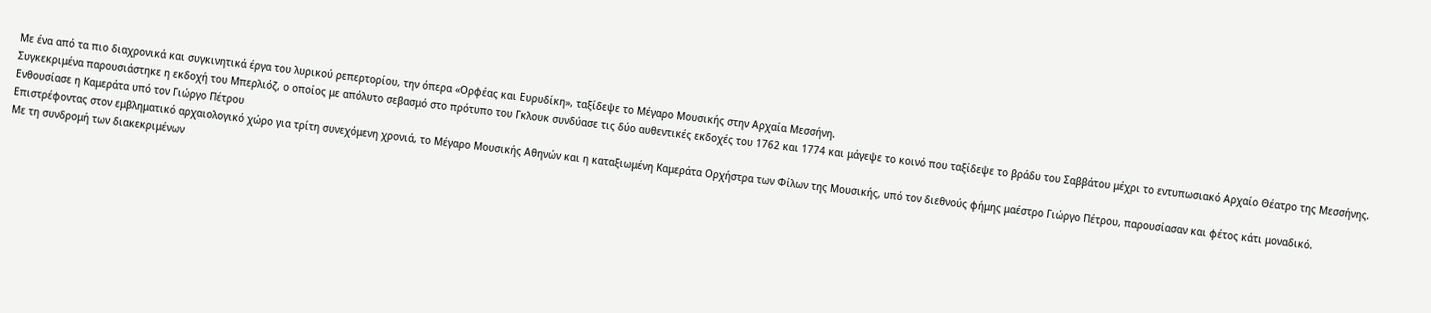Με ένα από τα πιο διαχρονικά και συγκινητικά έργα του λυρικού ρεπερτορίου, την όπερα «Ορφέας και Ευρυδίκη», ταξίδεψε το Μέγαρο Μουσικής στην Αρχαία Μεσσήνη.
Συγκεκριμένα παρουσιάστηκε η εκδοχή του Μπερλιόζ, ο οποίος με απόλυτο σεβασμό στο πρότυπο του Γκλουκ συνδύασε τις δύο αυθεντικές εκδοχές του 1762 και 1774 και μάγεψε το κοινό που ταξίδεψε το βράδυ του Σαββάτου μέχρι το εντυπωσιακό Αρχαίο Θέατρο της Μεσσήνης.
Ενθουσίασε η Καμεράτα υπό τον Γιώργο Πέτρου
Επιστρέφοντας στον εμβληματικό αρχαιολογικό χώρο για τρίτη συνεχόμενη χρονιά, το Μέγαρο Μουσικής Αθηνών και η καταξιωμένη Καμεράτα Ορχήστρα των Φίλων της Μουσικής, υπό τον διεθνούς φήμης μαέστρο Γιώργο Πέτρου, παρουσίασαν και φέτος κάτι μοναδικό.
Με τη συνδρομή των διακεκριμένων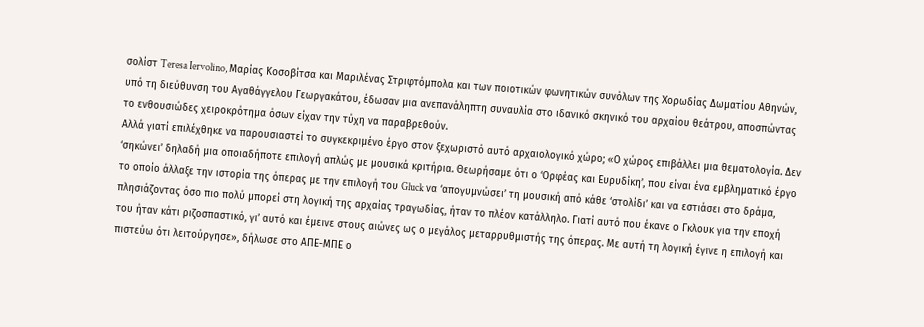σολίστ Teresa Iervolino, Μαρίας Κοσοβίτσα και Μαριλένας Στριφτόμπολα και των ποιοτικών φωνητικών συνόλων της Χορωδίας Δωματίου Αθηνών, υπό τη διεύθυνση του Αγαθάγγελου Γεωργακάτου, έδωσαν μια ανεπανάληπτη συναυλία στο ιδανικό σκηνικό του αρχαίου θεάτρου, αποσπώντας το ενθουσιώδες χειροκρότημα όσων είχαν την τύχη να παραβρεθούν.
Αλλά γιατί επιλέχθηκε να παρουσιαστεί το συγκεκριμένο έργο στον ξεχωριστό αυτό αρχαιολογικό χώρο; «Ο χώρος επιβάλλει μια θεματολογία. Δεν ‘σηκώνει’ δηλαδή μια οποιαδήποτε επιλογή απλώς με μουσικά κριτήρια. Θεωρήσαμε ότι ο ‘Ορφέας και Ευρυδίκη’, που είναι ένα εμβληματικό έργο το οποίο άλλαξε την ιστορία της όπερας με την επιλογή του Gluck να ‘απογυμνώσει’ τη μουσική από κάθε ‘στολίδι’ και να εστιάσει στο δράμα, πλησιάζοντας όσο πιο πολύ μπορεί στη λογική της αρχαίας τραγωδίας, ήταν το πλέον κατάλληλο. Γιατί αυτό που έκανε ο Γκλουκ για την εποχή του ήταν κάτι ριζοσπαστικό, γι’ αυτό και έμεινε στους αιώνες ως ο μεγάλος μεταρρυθμιστής της όπερας. Με αυτή τη λογική έγινε η επιλογή και πιστεύω ότι λειτούργησε», δήλωσε στο ΑΠΕ-ΜΠΕ ο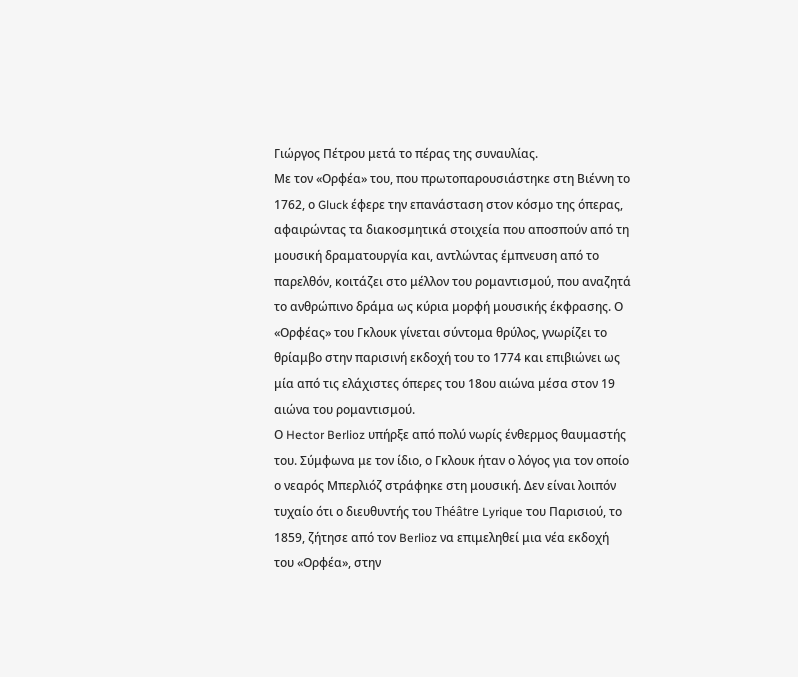Γιώργος Πέτρου μετά το πέρας της συναυλίας.
Με τον «Ορφέα» του, που πρωτοπαρουσιάστηκε στη Βιέννη το 1762, ο Gluck έφερε την επανάσταση στον κόσμο της όπερας, αφαιρώντας τα διακοσμητικά στοιχεία που αποσπούν από τη μουσική δραματουργία και, αντλώντας έμπνευση από το παρελθόν, κοιτάζει στο μέλλον του ρομαντισμού, που αναζητά το ανθρώπινο δράμα ως κύρια μορφή μουσικής έκφρασης. Ο «Ορφέας» του Γκλουκ γίνεται σύντομα θρύλος, γνωρίζει το θρίαμβο στην παρισινή εκδοχή του το 1774 και επιβιώνει ως μία από τις ελάχιστες όπερες του 18ου αιώνα μέσα στον 19 αιώνα του ρομαντισμού.
Ο Hector Berlioz υπήρξε από πολύ νωρίς ένθερμος θαυμαστής του. Σύμφωνα με τον ίδιο, ο Γκλουκ ήταν ο λόγος για τον οποίο ο νεαρός Μπερλιόζ στράφηκε στη μουσική. Δεν είναι λοιπόν τυχαίο ότι ο διευθυντής του Théâtre Lyrique του Παρισιού, το 1859, ζήτησε από τον Berlioz να επιμεληθεί μια νέα εκδοχή του «Ορφέα», στην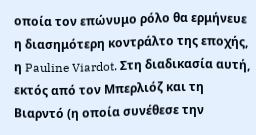οποία τον επώνυμο ρόλο θα ερμήνευε η διασημότερη κοντράλτο της εποχής, η Pauline Viardot. Στη διαδικασία αυτή, εκτός από τον Μπερλιόζ και τη Βιαρντό (η οποία συνέθεσε την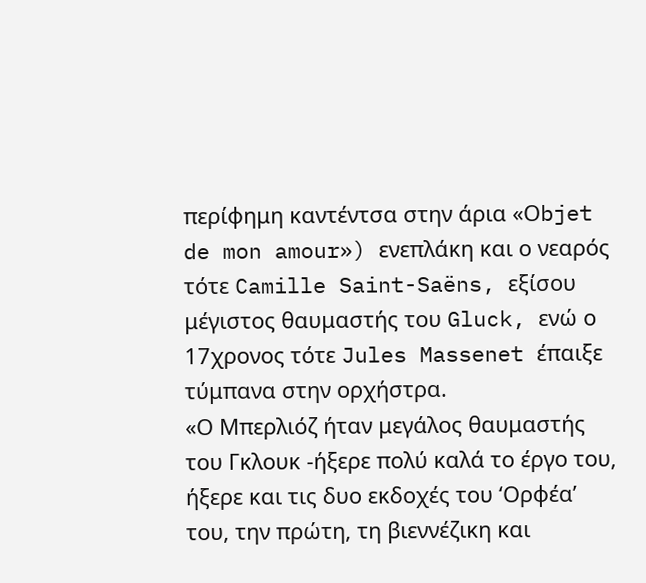περίφημη καντέντσα στην άρια «Οbjet de mon amour») ενεπλάκη και ο νεαρός τότε Camille Saint-Saëns, εξίσου μέγιστος θαυμαστής του Gluck, ενώ ο 17χρονος τότε Jules Massenet έπαιξε τύμπανα στην ορχήστρα.
«Ο Μπερλιόζ ήταν μεγάλος θαυμαστής του Γκλουκ -ήξερε πολύ καλά το έργο του, ήξερε και τις δυο εκδοχές του ‘Ορφέα’ του, την πρώτη, τη βιεννέζικη και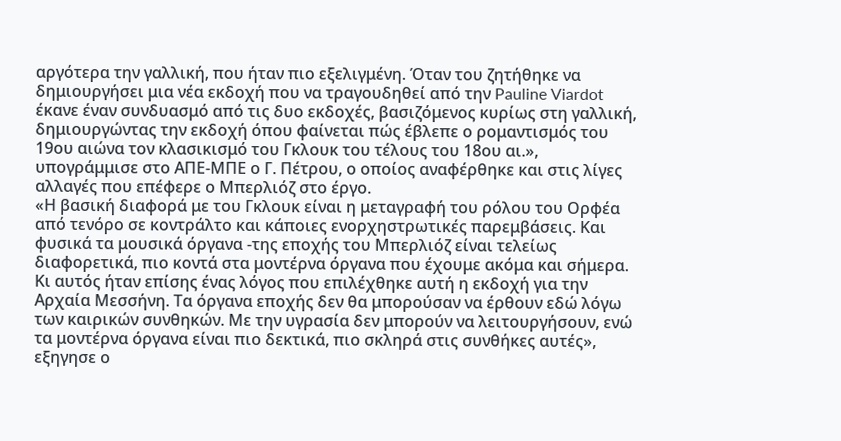αργότερα την γαλλική, που ήταν πιο εξελιγμένη. Όταν του ζητήθηκε να δημιουργήσει μια νέα εκδοχή που να τραγουδηθεί από την Pauline Viardot έκανε έναν συνδυασμό από τις δυο εκδοχές, βασιζόμενος κυρίως στη γαλλική, δημιουργώντας την εκδοχή όπου φαίνεται πώς έβλεπε ο ρομαντισμός του 19ου αιώνα τον κλασικισμό του Γκλουκ του τέλους του 18ου αι.», υπογράμμισε στο ΑΠΕ-ΜΠΕ ο Γ. Πέτρου, ο οποίος αναφέρθηκε και στις λίγες αλλαγές που επέφερε ο Μπερλιόζ στο έργο.
«Η βασική διαφορά με του Γκλουκ είναι η μεταγραφή του ρόλου του Ορφέα από τενόρο σε κοντράλτο και κάποιες ενορχηστρωτικές παρεμβάσεις. Και φυσικά τα μουσικά όργανα -της εποχής του Μπερλιόζ είναι τελείως διαφορετικά, πιο κοντά στα μοντέρνα όργανα που έχουμε ακόμα και σήμερα. Κι αυτός ήταν επίσης ένας λόγος που επιλέχθηκε αυτή η εκδοχή για την Αρχαία Μεσσήνη. Τα όργανα εποχής δεν θα μπορούσαν να έρθουν εδώ λόγω των καιρικών συνθηκών. Με την υγρασία δεν μπορούν να λειτουργήσουν, ενώ τα μοντέρνα όργανα είναι πιο δεκτικά, πιο σκληρά στις συνθήκες αυτές», εξηγησε ο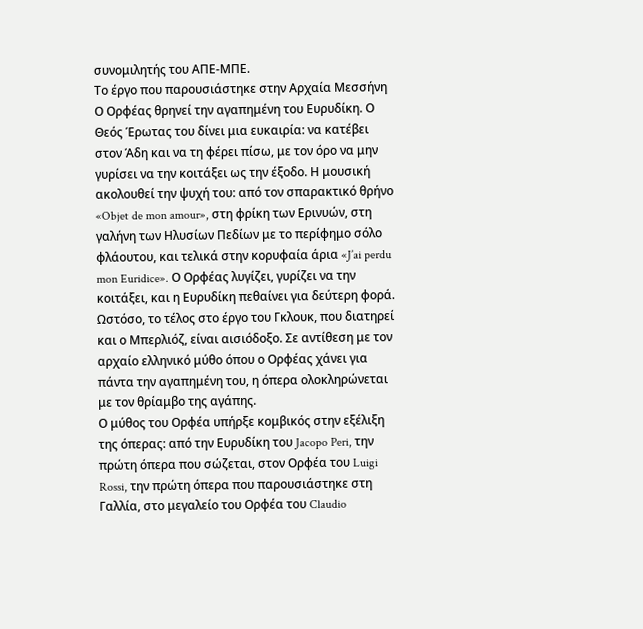συνομιλητής του ΑΠΕ-ΜΠΕ.
Το έργο που παρουσιάστηκε στην Αρχαία Μεσσήνη
Ο Ορφέας θρηνεί την αγαπημένη του Ευρυδίκη. Ο Θεός Έρωτας του δίνει μια ευκαιρία: να κατέβει στον Άδη και να τη φέρει πίσω, με τον όρο να μην γυρίσει να την κοιτάξει ως την έξοδο. Η μουσική ακολουθεί την ψυχή του: από τον σπαρακτικό θρήνο «Objet de mon amour», στη φρίκη των Ερινυών, στη γαλήνη των Ηλυσίων Πεδίων με το περίφημο σόλο φλάουτου, και τελικά στην κορυφαία άρια «J’ai perdu mon Euridice». Ο Ορφέας λυγίζει, γυρίζει να την κοιτάξει, και η Ευρυδίκη πεθαίνει για δεύτερη φορά. Ωστόσο, το τέλος στο έργο του Γκλουκ, που διατηρεί και ο Μπερλιόζ, είναι αισιόδοξο. Σε αντίθεση με τον αρχαίο ελληνικό μύθο όπου ο Ορφέας χάνει για πάντα την αγαπημένη του, η όπερα ολοκληρώνεται με τον θρίαμβο της αγάπης.
Ο μύθος του Ορφέα υπήρξε κομβικός στην εξέλιξη της όπερας: από την Ευρυδίκη του Jacopo Peri, την πρώτη όπερα που σώζεται, στον Ορφέα του Luigi Rossi, την πρώτη όπερα που παρουσιάστηκε στη Γαλλία, στο μεγαλείο του Ορφέα του Claudio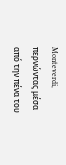Monteverdi, περνώντας μέσα από την πένα του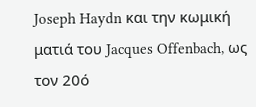Joseph Haydn και την κωμική ματιά του Jacques Offenbach, ως τον 20ό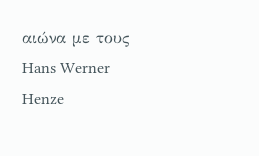αιώνα με τους Hans Werner Henze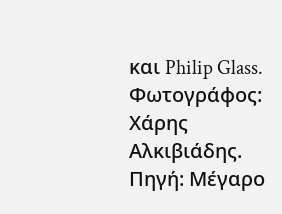και Philip Glass.
Φωτογράφος: Χάρης Αλκιβιάδης. Πηγή: Μέγαρο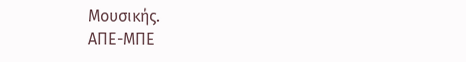Μουσικής.
ΑΠΕ-ΜΠΕ